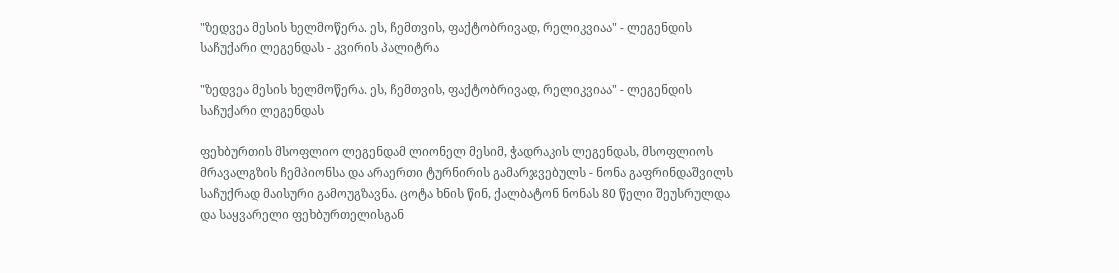"ზედვეა მესის ხელმოწერა. ეს, ჩემთვის, ფაქტობრივად, რელიკვიაა" - ლეგენდის საჩუქარი ლეგენდას - კვირის პალიტრა

"ზედვეა მესის ხელმოწერა. ეს, ჩემთვის, ფაქტობრივად, რელიკვიაა" - ლეგენდის საჩუქარი ლეგენდას

ფეხბურთის მსოფლიო ლეგენდამ ლიონელ მესიმ, ჭადრაკის ლეგენდას, მსოფლიოს მრავალგზის ჩემპიონსა და არაერთი ტურნირის გამარჯვებულს - ნონა გაფრინდაშვილს საჩუქრად მაისური გამოუგზავნა. ცოტა ხნის წინ, ქალბატონ ნონას 80 წელი შეუსრულდა და საყვარელი ფეხბურთელისგან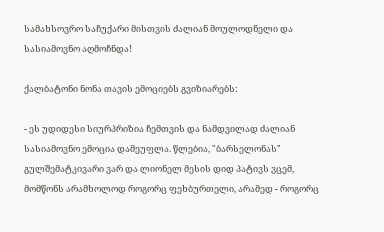სამახსოვრო საჩუქარი მისთვის ძალიან მოულოდნელი და სასიამოვნო აღმოჩნდა!

ქალბატონი ნონა თავის ემოციებს გვიზიარებს:

- ეს უდიდესი სიურპრიზია ჩემთვის და ნამდვილად ძალიან სასიამოვნო ემოცია დამეუფლა. წლებია, "ბარსელონას" გულშემატკივარი ვარ და ლიონელ მესის დიდ პატივს ვცემ, მომწონს არამხოლოდ როგორც ფეხბურთელი, არამედ - როგორც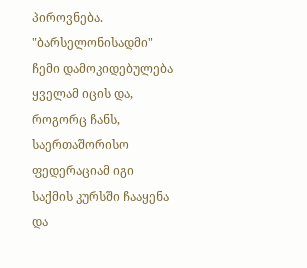პიროვნება. "ბარსელონისადმი" ჩემი დამოკიდებულება ყველამ იცის და, როგორც ჩანს, საერთაშორისო ფედერაციამ იგი საქმის კურსში ჩააყენა და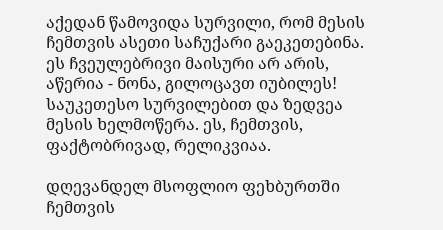აქედან წამოვიდა სურვილი, რომ მესის ჩემთვის ასეთი საჩუქარი გაეკეთებინა. ეს ჩვეულებრივი მაისური არ არის, აწერია - ნონა, გილოცავთ იუბილეს! საუკეთესო სურვილებით და ზედვეა მესის ხელმოწერა. ეს, ჩემთვის, ფაქტობრივად, რელიკვიაა.

დღევანდელ მსოფლიო ფეხბურთში ჩემთვის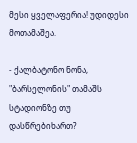მესი ყველაფერია! უდიდესი მოთამაშეა.

- ქალბატონო ნონა, "ბარსელონის" თამაშს სტადიონზე თუ დასწრებიხართ?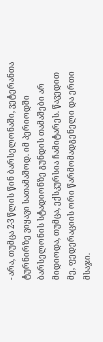- არა, თუმცა 2-3 წლის წინ ბარსელონაში, ვეტერანთა ტურნირზე ვიყავი სათამაშოდ. იმ პერიოდში ბარსელონის სტადიონზე გუნდის თამაშები არ მიდიოდა, თუმცა, ექსკურსია ჩამიტარეს. წავედით მე, ფედერაციის ორი წარმომადგენელი და ერთი მსაჯი.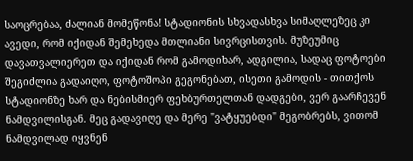საოცრებაა, ძალიან მომეწონა! სტადიონის სხვადასხვა სიმაღლეზეც კი ავედი, რომ იქიდან შემეხედა მთლიანი სივრცისთვის. მუზეუმიც დავათვალიერეთ და იქიდან რომ გამოდიხარ, ადგილია, სადაც ფოტოები შეგიძლია გადაიღო, ფოტოშოპი გეგონებათ, ისეთი გამოდის - თითქოს სტადიონზე ხარ და ნებისმიერ ფეხბურთელთან დადგები, ვერ გაარჩევენ ნამდვილისგან. მეც გადავიღე და მერე "ვატყუებდი" მეგობრებს, ვითომ ნამდვილად იყვნენ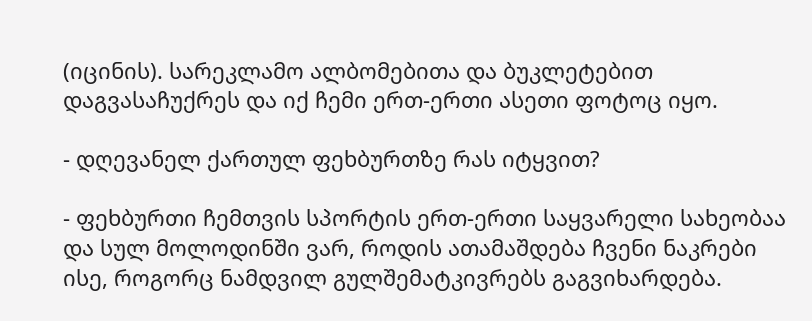(იცინის). სარეკლამო ალბომებითა და ბუკლეტებით დაგვასაჩუქრეს და იქ ჩემი ერთ-ერთი ასეთი ფოტოც იყო.

- დღევანელ ქართულ ფეხბურთზე რას იტყვით?

- ფეხბურთი ჩემთვის სპორტის ერთ-ერთი საყვარელი სახეობაა და სულ მოლოდინში ვარ, როდის ათამაშდება ჩვენი ნაკრები ისე, როგორც ნამდვილ გულშემატკივრებს გაგვიხარდება.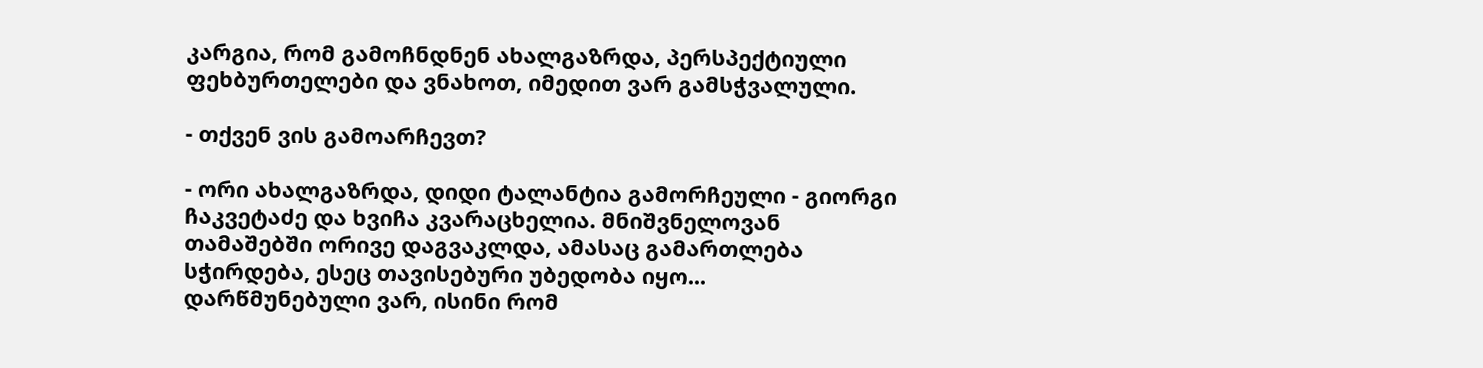კარგია, რომ გამოჩნდნენ ახალგაზრდა, პერსპექტიული ფეხბურთელები და ვნახოთ, იმედით ვარ გამსჭვალული.

- თქვენ ვის გამოარჩევთ?

- ორი ახალგაზრდა, დიდი ტალანტია გამორჩეული - გიორგი ჩაკვეტაძე და ხვიჩა კვარაცხელია. მნიშვნელოვან თამაშებში ორივე დაგვაკლდა, ამასაც გამართლება სჭირდება, ესეც თავისებური უბედობა იყო... დარწმუნებული ვარ, ისინი რომ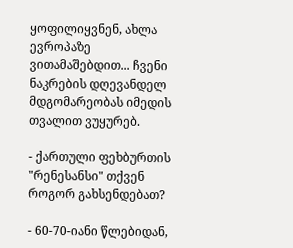ყოფილიყვნენ, ახლა ევროპაზე ვითამაშებდით... ჩვენი ნაკრების დღევანდელ მდგომარეობას იმედის თვალით ვუყურებ.

- ქართული ფეხბურთის "რენესანსი" თქვენ როგორ გახსენდებათ?

- 60-70-იანი წლებიდან,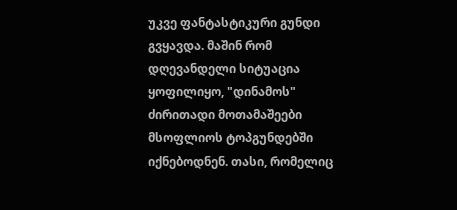უკვე ფანტასტიკური გუნდი გვყავდა. მაშინ რომ დღევანდელი სიტუაცია ყოფილიყო, "დინამოს" ძირითადი მოთამაშეები მსოფლიოს ტოპგუნდებში იქნებოდნენ. თასი, რომელიც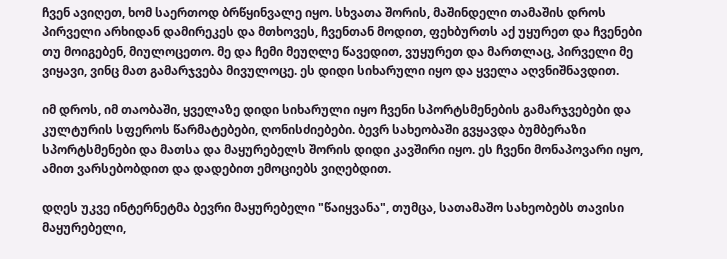ჩვენ ავიღეთ, ხომ საერთოდ ბრწყინვალე იყო. სხვათა შორის, მაშინდელი თამაშის დროს პირველი არხიდან დამირეკეს და მთხოვეს, ჩვენთან მოდით, ფეხბურთს აქ უყურეთ და ჩვენები თუ მოიგებენ, მიულოცეთო. მე და ჩემი მეუღლე წავედით, ვუყურეთ და მართლაც, პირველი მე ვიყავი, ვინც მათ გამარჯვება მივულოცე. ეს დიდი სიხარული იყო და ყველა აღვნიშნავდით.

იმ დროს, იმ თაობაში, ყველაზე დიდი სიხარული იყო ჩვენი სპორტსმენების გამარჯვებები და კულტურის სფეროს წარმატებები, ღონისძიებები. ბევრ სახეობაში გვყავდა ბუმბერაზი სპორტსმენები და მათსა და მაყურებელს შორის დიდი კავშირი იყო. ეს ჩვენი მონაპოვარი იყო, ამით ვარსებობდით და დადებით ემოციებს ვიღებდით.

დღეს უკვე ინტერნეტმა ბევრი მაყურებელი "წაიყვანა", თუმცა, სათამაშო სახეობებს თავისი მაყურებელი,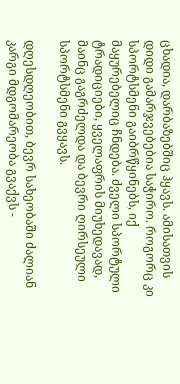ცხადია, დარბაზებშიც ჰყავს. ამისათვის დიდი გამარჯვებებია საჭირო. როგორც კი სპორტსმენი გაიბრწყინებს, იქ მაყურებელიც ჩნდება. ძველი სპორტული ტრადიციები, ყველაფრის მიუხედავად, მაინც გაგრძელდა და ბევრი ღირსეული სპორტსმენი გვყავს.

დღესდღეობით, ბევრ სახეობაში ძალიან კარგი მდგომარეობა გვაქვს -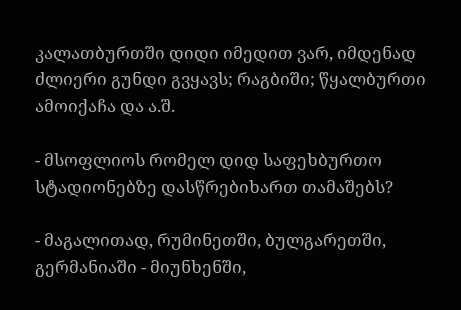კალათბურთში დიდი იმედით ვარ, იმდენად ძლიერი გუნდი გვყავს; რაგბიში; წყალბურთი ამოიქაჩა და ა.შ.

- მსოფლიოს რომელ დიდ საფეხბურთო სტადიონებზე დასწრებიხართ თამაშებს?

- მაგალითად, რუმინეთში, ბულგარეთში, გერმანიაში - მიუნხენში,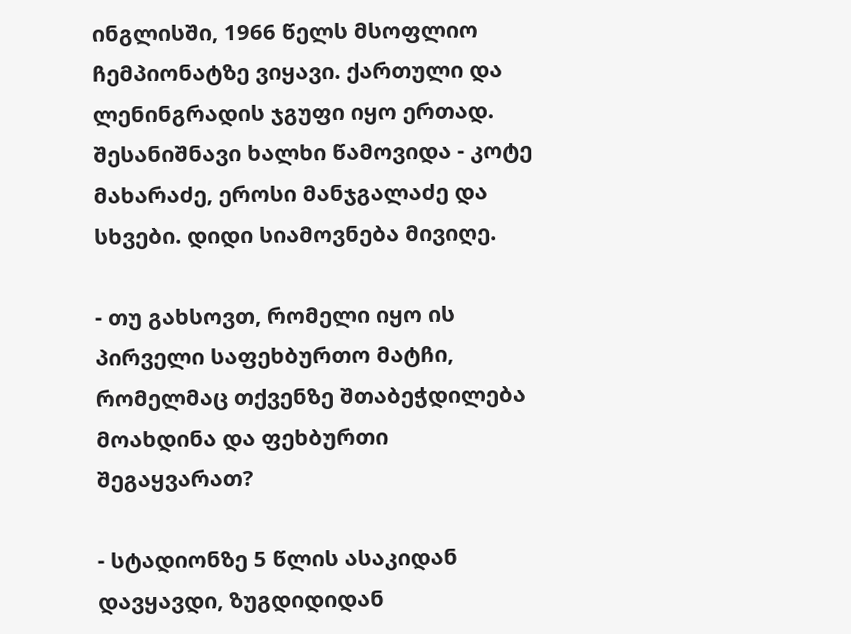ინგლისში, 1966 წელს მსოფლიო ჩემპიონატზე ვიყავი. ქართული და ლენინგრადის ჯგუფი იყო ერთად. შესანიშნავი ხალხი წამოვიდა - კოტე მახარაძე, ეროსი მანჯგალაძე და სხვები. დიდი სიამოვნება მივიღე.

- თუ გახსოვთ, რომელი იყო ის პირველი საფეხბურთო მატჩი, რომელმაც თქვენზე შთაბეჭდილება მოახდინა და ფეხბურთი შეგაყვარათ?

- სტადიონზე 5 წლის ასაკიდან დავყავდი, ზუგდიდიდან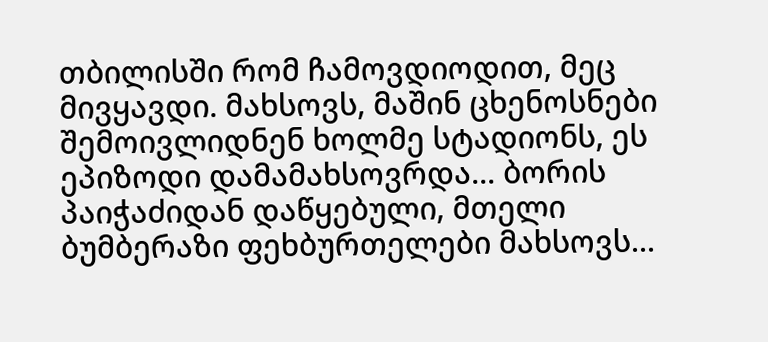თბილისში რომ ჩამოვდიოდით, მეც მივყავდი. მახსოვს, მაშინ ცხენოსნები შემოივლიდნენ ხოლმე სტადიონს, ეს ეპიზოდი დამამახსოვრდა... ბორის პაიჭაძიდან დაწყებული, მთელი ბუმბერაზი ფეხბურთელები მახსოვს...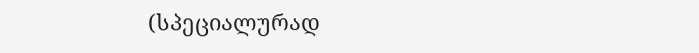(სპეციალურად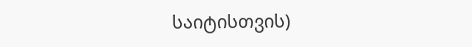საიტისთვის)